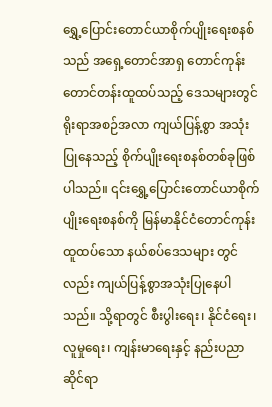ရွှေ့ပြောင်းတောင်ယာစိုက်ပျိုးရေးစနစ်သည် အရှေ့တောင်အာရှ တောင်ကုန်းတောင်တန်းထူထပ်သည့် ဒေသများတွင် ရိုးရာအစဉ်အလာ ကျယ်ပြန့်စွာ အသုံးပြုနေသည့် စိုက်ပျိုးရေးစနစ်တစ်ခုဖြစ်ပါသည်။ ၎င်းရွှေ့ပြောင်းတောင်ယာစိုက်ပျိုးရေးစနစ်ကို မြန်မာနိုင်ငံတောင်ကုန်းထူထပ်သော နယ်စပ်ဒေသများ တွင်လည်း ကျယ်ပြန့်စွာအသုံးပြုနေပါသည်။ သို့ရာတွင် စီးပွါးရေး၊ နိုင်ငံရေး၊ လူမှုရေး၊ ကျန်းမာရေးနှင့် နည်းပညာဆိုင်ရာ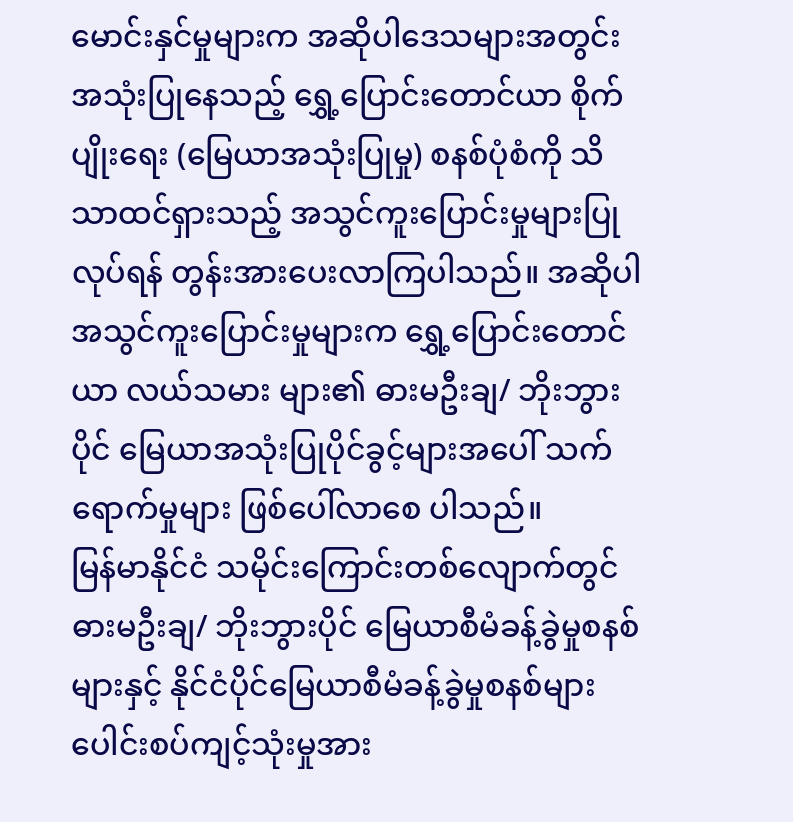မောင်းနှင်မှုများက အဆိုပါဒေသများအတွင်းအသုံးပြုနေသည့် ရွှေ့ပြောင်းတောင်ယာ စိုက်ပျိုးရေး (မြေယာအသုံးပြုမှု) စနစ်ပုံစံကို သိသာထင်ရှားသည့် အသွင်ကူးပြောင်းမှုများပြုလုပ်ရန် တွန်းအားပေးလာကြပါသည်။ အဆိုပါအသွင်ကူးပြောင်းမှုများက ရွှေ့ပြောင်းတောင်ယာ လယ်သမား များ၏ ဓားမဦးချ/ ဘိုးဘွားပိုင် မြေယာအသုံးပြုပိုင်ခွင့်များအပေါ် သက်ရောက်မှုများ ဖြစ်ပေါ်လာစေ ပါသည်။
မြန်မာနိုင်ငံ သမိုင်းကြောင်းတစ်လျောက်တွင် ဓားမဦးချ/ ဘိုးဘွားပိုင် မြေယာစီမံခန့်ခွဲမှုစနစ်များနှင့် နိုင်ငံပိုင်မြေယာစီမံခန့်ခွဲမှုစနစ်များ ပေါင်းစပ်ကျင့်သုံးမှုအား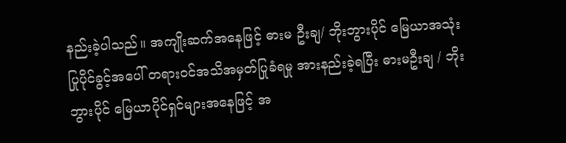နည်းခဲ့ပါသည်။ အကျိုးဆက်အနေဖြင့် ဓားမ ဦးချ/ ဘိုးဘွားပိုင် မြေယာအသုံးပြုပိုင်ခွင့်အပေါ် တရားဝင်အသိအမှတ်ပြုခံရမှု အားနည်းခဲ့ရပြီး ဓားမဦးချ / ဘိုးဘွားပိုင် မြေယာပိုင်ရှင်များအနေဖြင့် အ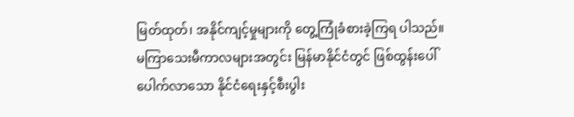မြတ်ထုတ်၊ အနိုင်ကျင့်မှုများကို တွေ့ကြုံခံစားခဲ့ကြရ ပါသည်။
မကြာသေးမီကာလများအတွင်း မြန်မာနိုင်ငံတွင် ဖြစ်ထွန်းပေါ်ပေါက်လာသော နိုင်ငံရေးနှင့်စီးပွါး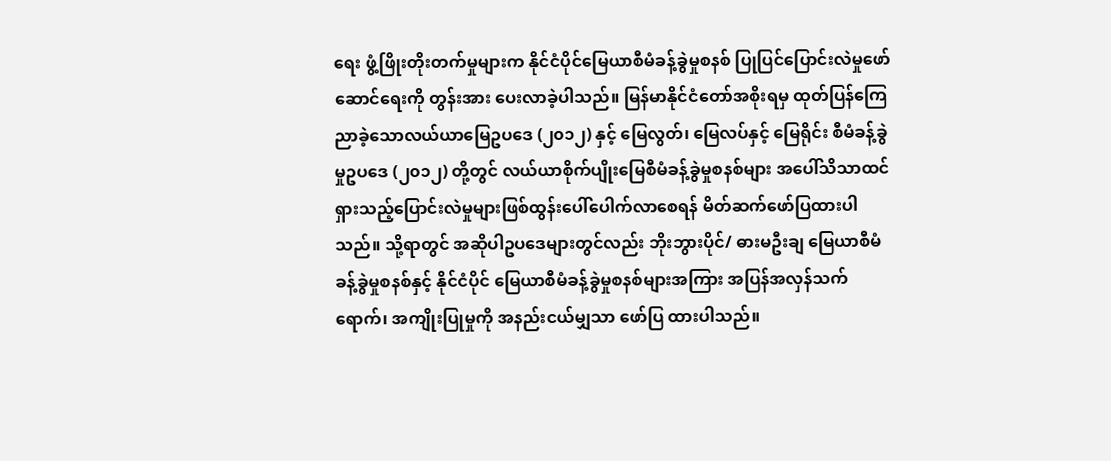ရေး ဖွံ့ဖြိုးတိုးတက်မှုများက နိုင်ငံပိုင်မြေယာစီမံခန့်ခွဲမှုစနစ် ပြုပြင်ပြောင်းလဲမှုဖော်ဆောင်ရေးကို တွန်းအား ပေးလာခဲ့ပါသည်။ မြန်မာနိုင်ငံတော်အစိုးရမှ ထုတ်ပြန်ကြေညာခဲ့သောလယ်ယာမြေဥပဒေ (၂၀၁၂) နှင့် မြေလွတ်၊ မြေလပ်နှင့် မြေရိုင်း စီမံခန့်ခွဲမှုဥပဒေ (၂၀၁၂) တို့တွင် လယ်ယာစိုက်ပျိုးမြေစီမံခန့်ခွဲမှုစနစ်များ အပေါ်သိသာထင်ရှားသည့်ပြောင်းလဲမှုများဖြစ်ထွန်းပေါ်ပေါက်လာစေရန် မိတ်ဆက်ဖော်ပြထားပါသည်။ သို့ရာတွင် အဆိုပါဥပဒေများတွင်လည်း ဘိုးဘွားပိုင်/ ဓားမဦးချ မြေယာစီမံခန့်ခွဲမှုစနစ်နှင့် နိုင်ငံပိုင် မြေယာစီမံခန့်ခွဲမှုစနစ်များအကြား အပြန်အလှန်သက်ရောက်၊ အကျိုးပြုမှုကို အနည်းငယ်မျှသာ ဖော်ပြ ထားပါသည်။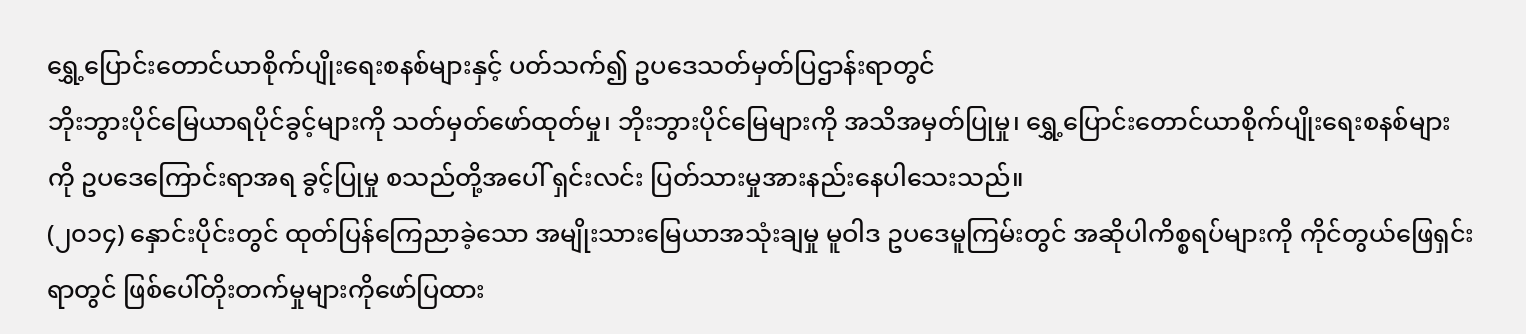ရွှေ့ပြောင်းတောင်ယာစိုက်ပျိုးရေးစနစ်များနှင့် ပတ်သက်၍ ဥပဒေသတ်မှတ်ပြဌာန်းရာတွင်
ဘိုးဘွားပိုင်မြေယာရပိုင်ခွင့်များကို သတ်မှတ်ဖော်ထုတ်မှု၊ ဘိုးဘွားပိုင်မြေများကို အသိအမှတ်ပြုမှု၊ ရွှေ့ပြောင်းတောင်ယာစိုက်ပျိုးရေးစနစ်များကို ဥပဒေကြောင်းရာအရ ခွင့်ပြုမှု စသည်တို့အပေါ် ရှင်းလင်း ပြတ်သားမှုအားနည်းနေပါသေးသည်။
(၂၀၁၄) နှောင်းပိုင်းတွင် ထုတ်ပြန်ကြေညာခဲ့သော အမျိုးသားမြေယာအသုံးချမှု မူဝါဒ ဥပဒေမူကြမ်းတွင် အဆိုပါကိစ္စရပ်များကို ကိုင်တွယ်ဖြေရှင်းရာတွင် ဖြစ်ပေါ်တိုးတက်မှုများကိုဖော်ပြထား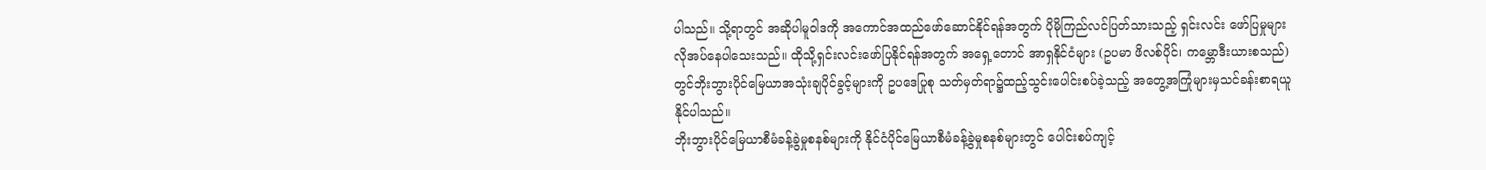ပါသည်။ သို့ရာတွင် အဆိုပါမူဝါဒကို အကောင်အထည်ဖော်ဆောင်နိုင်ရန်အတွက် ပိုမိုကြည်လင်ပြတ်သားသည့် ရှင်းလင်း ဖော်ပြမှုများ လိုအပ်နေပါသေးသည်။ ထိုသို့ရှင်းလင်းဖော်ပြနိုင်ရန်အတွက် အရှေ့တောင် အာရှနိုင်ငံများ (ဥပမာ ဖိလစ်ပိုင်၊ ကမ္ဘောဒီးယားစသည်) တွင်ဘိုးဘွားပိုင်မြေယာအသုံးချပိုင်ခွင့်များကို ဥပဒေပြုစု သတ်မှတ်ရာ၌ထည့်သွင်းပေါင်းစပ်ခဲ့သည့် အတွေ့အကြုံများမှသင်ခန်းစာရယူနိုင်ပါသည်။
ဘိုးဘွားပိုင်မြေယာစီမံခန့်ခွဲမှုစနစ်များကို နိုင်ငံပိုင်မြေယာစီမံခန့်ခွဲမှုစနစ်များတွင် ပေါင်းစပ်ကျင့်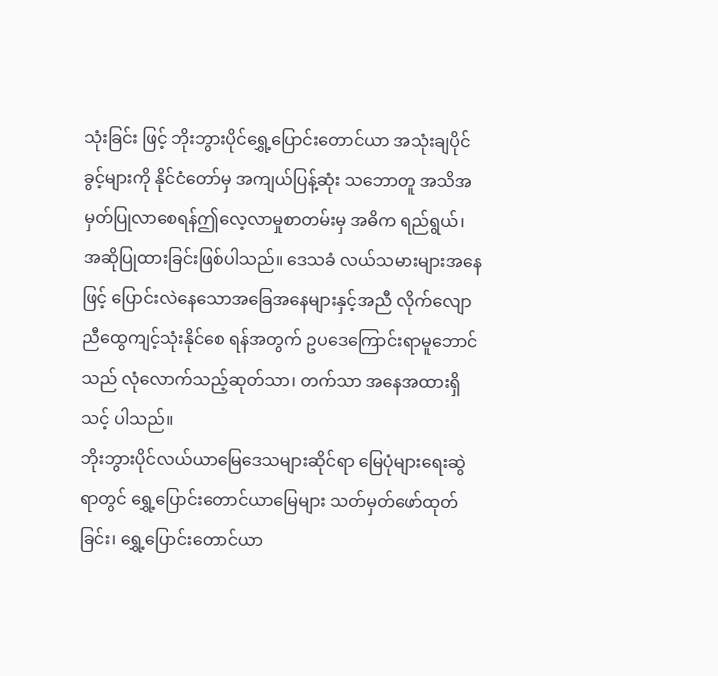သုံးခြင်း ဖြင့် ဘိုးဘွားပိုင်ရွှေ့ပြောင်းတောင်ယာ အသုံးချပိုင်ခွင့်များကို နိုင်ငံတော်မှ အကျယ်ပြန့်ဆုံး သဘောတူ အသိအမှတ်ပြုလာစေရန်ဤလေ့လာမှုစာတမ်းမှ အဓိက ရည်ရွယ်၊ အဆိုပြုထားခြင်းဖြစ်ပါသည်။ ဒေသခံ လယ်သမားများအနေဖြင့် ပြောင်းလဲနေသောအခြေအနေများနှင့်အညီ လိုက်လျောညီထွေကျင့်သုံးနိုင်စေ ရန်အတွက် ဥပဒေကြောင်းရာမူဘောင်သည် လုံလောက်သည့်ဆုတ်သာ၊ တက်သာ အနေအထားရှိသင့် ပါသည်။
ဘိုးဘွားပိုင်လယ်ယာမြေဒေသများဆိုင်ရာ မြေပုံများရေးဆွဲရာတွင် ရွှေ့ပြောင်းတောင်ယာမြေများ သတ်မှတ်ဖော်ထုတ်ခြင်း၊ ရွှေ့ပြောင်းတောင်ယာ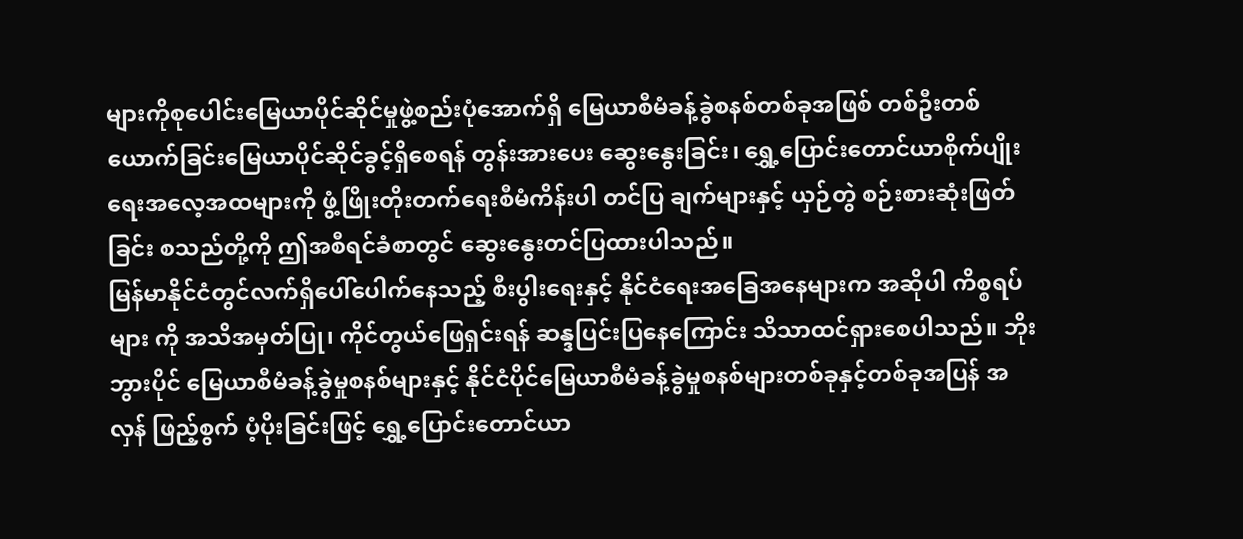များကိုစုပေါင်းမြေယာပိုင်ဆိုင်မှုဖွဲ့စည်းပုံအောက်ရှိ မြေယာစီမံခန့်ခွဲစနစ်တစ်ခုအဖြစ် တစ်ဦးတစ်ယောက်ခြင်းမြေယာပိုင်ဆိုင်ခွင့်ရှိစေရန် တွန်းအားပေး ဆွေးနွေးခြင်း၊ ရွှေ့ပြောင်းတောင်ယာစိုက်ပျိုးရေးအလေ့အထများကို ဖွံ့ဖြိုးတိုးတက်ရေးစီမံကိန်းပါ တင်ပြ ချက်များနှင့် ယှဉ်တွဲ စဉ်းစားဆုံးဖြတ်ခြင်း စသည်တို့ကို ဤအစီရင်ခံစာတွင် ဆွေးနွေးတင်ပြထားပါသည်။
မြန်မာနိုင်ငံတွင်လက်ရှိပေါ်ပေါက်နေသည့် စီးပွါးရေးနှင့် နိုင်ငံရေးအခြေအနေများက အဆိုပါ ကိစ္စရပ်များ ကို အသိအမှတ်ပြု၊ ကိုင်တွယ်ဖြေရှင်းရန် ဆန္ဒပြင်းပြနေကြောင်း သိသာထင်ရှားစေပါသည်။ ဘိုးဘွားပိုင် မြေယာစီမံခန့်ခွဲမှုစနစ်များနှင့် နိုင်ငံပိုင်မြေယာစီမံခန့်ခွဲမှုစနစ်များတစ်ခုနှင့်တစ်ခုအပြန် အလှန် ဖြည့်စွက် ပံ့ပိုးခြင်းဖြင့် ရွှေ့ပြောင်းတောင်ယာ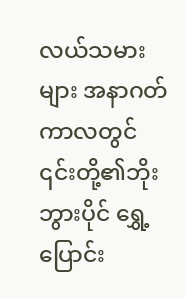လယ်သမားများ အနာဂတ်ကာလတွင် ၎င်းတို့၏ဘိုးဘွားပိုင် ရွှေ့ပြောင်း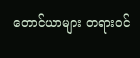တောင်ယာများ တရားဝင်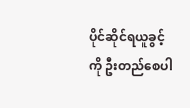ပိုင်ဆိုင်ရယူခွင့်ကို ဦးတည်စေပါ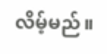လိမ့်မည်။